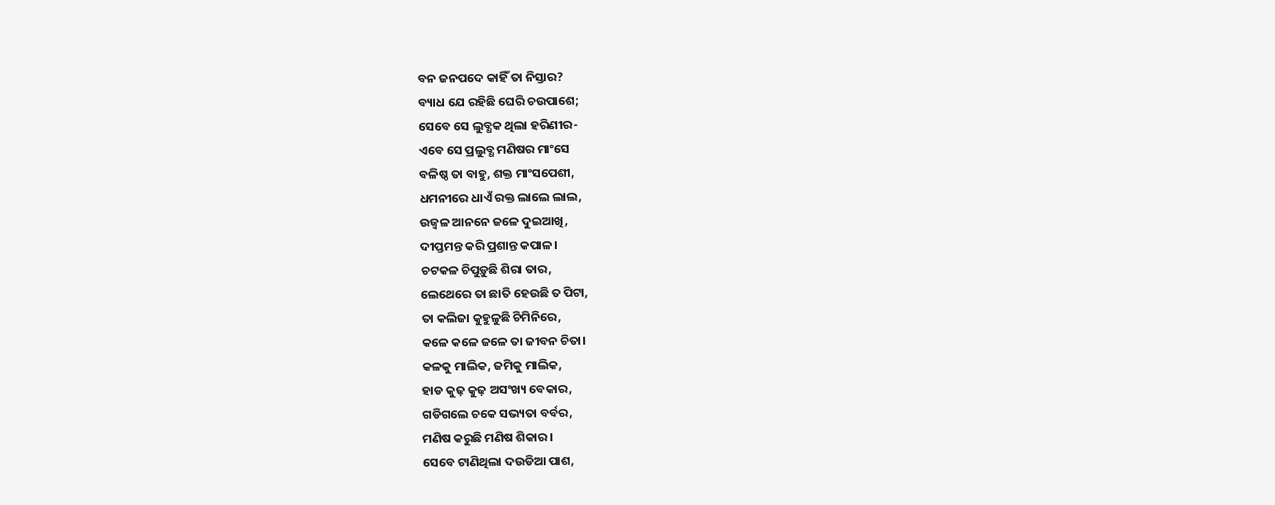ବନ ଜନପଦେ କାହିଁ ତା ନିସ୍ତାର?
ବ୍ୟାଧ ଯେ ରହିଛି ଘେରି ଚଉପାଶେ;
ସେବେ ସେ ଲୁବ୍ଧକ ଥିଲା ହରିଣୀର-
ଏବେ ସେ ପ୍ରଲୁବ୍ଧ ମଣିଷର ମାଂସେ
ବଳିଷ୍ଠ ତା ବାହୁ, ଶକ୍ତ ମାଂସପେଶୀ,
ଧମନୀରେ ଧାଏଁ ରକ୍ତ ଲାଲେ ଲାଲ,
ଉଜ୍ବଳ ଆନନେ ଜଳେ ଦୁଇଆଖି,
ଦୀପ୍ତମନ୍ତ କରି ପ୍ରଶାନ୍ତ କପାଳ।
ଚଟକଳ ଚିପୁଡ଼ୁଛି ଶିରା ତାର,
ଲେଥେରେ ତା ଛାତି ହେଉଛି ତ ପିଟା,
ତା କଲିଜା କୁହୁଳୁଛି ଚିମିନିରେ,
କଳେ କଳେ ଜଳେ ତା ଜୀବନ ଚିତା।
କଳକୁ ମାଲିକ, ଜମିକୁ ମାଲିକ,
ହାଡ କୁଢ଼ କୁଢ଼ ଅସଂଖ୍ୟ ବେକାର,
ଗଡିଗଲେ ଚକେ ସଭ୍ୟତା ବର୍ବର,
ମଣିଷ କରୁଛି ମଣିଷ ଶିକାର।
ସେବେ ଟାଣିଥିଲା ଦଉଡିଆ ପାଶ,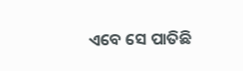ଏବେ ସେ ପାତିଛି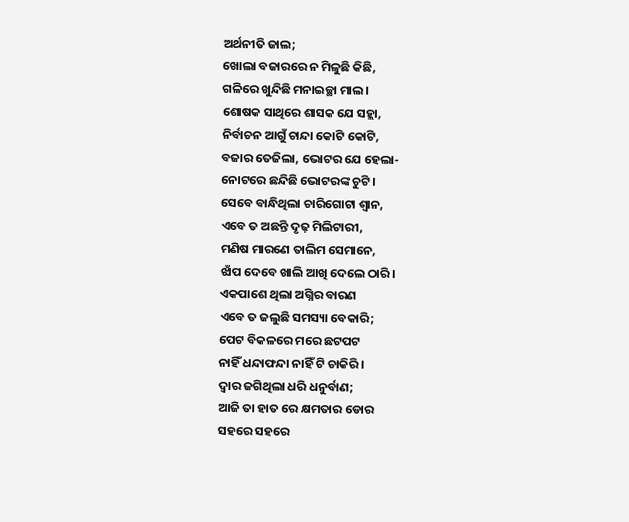ଅର୍ଥନୀତି ଜାଲ;
ଖୋଲା ବଜାରରେ ନ ମିଳୁଛି କିଛି,
ଗଳିରେ ଖୁନ୍ଦିଛି ମନାଇଚ୍ଛା ମାଲ।
ଶୋଷକ ସାଥିରେ ଶାସକ ଯେ ସହ୍ଲା,
ନିର୍ବାଚନ ଆଗୁଁ ଚାନ୍ଦା କୋଟି କୋଟି,
ବଜାର ତେଜିଲା, ଭୋଟର ଯେ ହେଲା-
ନୋଟରେ ଛନ୍ଦିଛି ଭୋଟରଙ୍କ ଚୁଟି।
ସେବେ ବାନ୍ଧିଥିଲା ଚାରିଗୋଟା ଶ୍ବାନ,
ଏବେ ତ ଅଛନ୍ତି ଦୃଢ଼ ମିଲିଟାରୀ,
ମଣିଷ ମାରଣେ ତାଲିମ ସେମାନେ,
ଝାଁପ ଦେବେ ଖାଲି ଆଖି ଦେଲେ ଠାରି।
ଏକପାଶେ ଥିଲା ଅଗ୍ନିର ବାରଣ
ଏବେ ତ ଜଲୁଛି ସମସ୍ୟା ବେକାରି;
ପେଟ ବିକଳରେ ମରେ ଛଟପଟ
ନାହିଁ ଧନ୍ଦାଫନ୍ଦା ନାହିଁ ଟି ଚାକିରି।
ଦ୍ବାର ଜଗିଥିଲା ଧରି ଧନୁର୍ବାଣ;
ଆଜି ତା ହାତ ରେ କ୍ଷମତାର ଡୋର
ସହରେ ସହରେ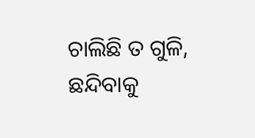ଚାଲିଛି ତ ଗୁଳି,
ଛନ୍ଦିବାକୁ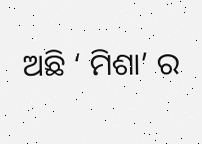ଅଛି ‘ ମିଶା’ ର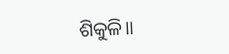ଶିକୁଳି॥